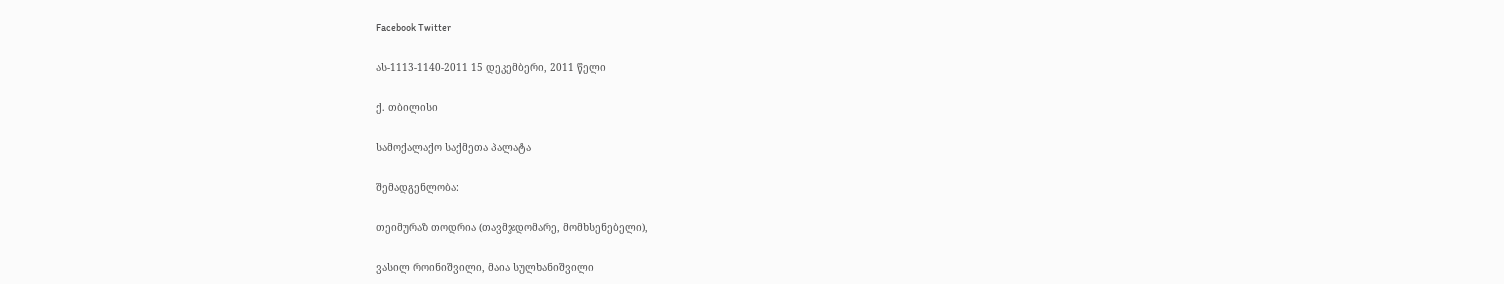Facebook Twitter

ას-1113-1140-2011 15 დეკემბერი, 2011 წელი

ქ. თბილისი

სამოქალაქო საქმეთა პალატა

შემადგენლობა:

თეიმურაზ თოდრია (თავმჯდომარე, მომხსენებელი),

ვასილ როინიშვილი, მაია სულხანიშვილი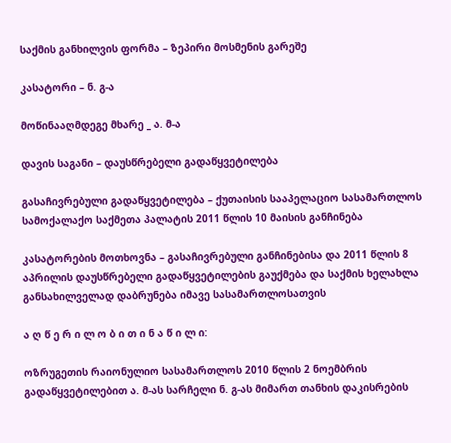საქმის განხილვის ფორმა – ზეპირი მოსმენის გარეშე

კასატორი – ნ. გ-ა

მოწინააღმდეგე მხარე _ ა. მ-ა

დავის საგანი – დაუსწრებელი გადაწყვეტილება

გასაჩივრებული გადაწყვეტილება – ქუთაისის სააპელაციო სასამართლოს სამოქალაქო საქმეთა პალატის 2011 წლის 10 მაისის განჩინება

კასატორების მოთხოვნა – გასაჩივრებული განჩინებისა და 2011 წლის 8 აპრილის დაუსწრებელი გადაწყვეტილების გაუქმება და საქმის ხელახლა განსახილველად დაბრუნება იმავე სასამართლოსათვის

ა ღ წ ე რ ი ლ ო ბ ი თ ი ნ ა წ ი ლ ი:

ოზრუგეთის რაიონულიო სასამართლოს 2010 წლის 2 ნოემბრის გადაწყვეტილებით ა. მ-ას სარჩელი ნ. გ-ას მიმართ თანხის დაკისრების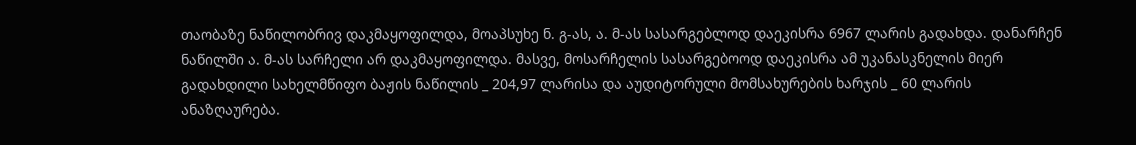თაობაზე ნაწილობრივ დაკმაყოფილდა, მოაპსუხე ნ. გ-ას, ა. მ-ას სასარგებლოდ დაეკისრა 6967 ლარის გადახდა. დანარჩენ ნაწილში ა. მ-ას სარჩელი არ დაკმაყოფილდა. მასვე, მოსარჩელის სასარგებოოდ დაეკისრა ამ უკანასკნელის მიერ გადახდილი სახელმწიფო ბაჟის ნაწილის _ 204,97 ლარისა და აუდიტორული მომსახურების ხარჯის _ 60 ლარის ანაზღაურება.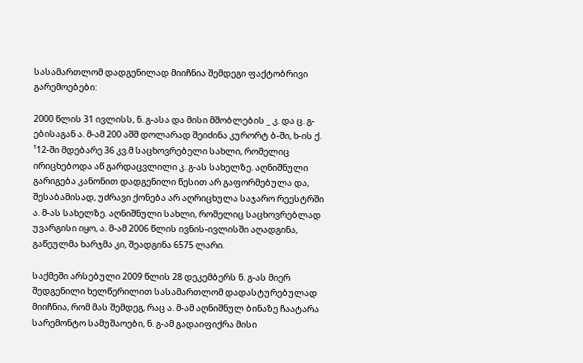სასამართლომ დადგენილად მიიჩნია შემდეგი ფაქტობრივი გარემოებები:

2000 წლის 31 ივლისს, ნ. გ-ასა და მისი მშობლების _ კ. და ც. გ-ებისაგან ა. მ-ამ 200 აშშ დოლარად შეიძინა კურორტ ბ-ში, ხ-ის ქ. ¹12-ში მდებარე 36 კვ.მ საცხოვრებელი სახლი, რომელიც ირიცხებოდა აწ გარდაცვლილი კ. გ-ას სახელზე. აღნიშნული გარიგება კანონით დადგენილი წესით არ გაფორმებულა და, შესაბამისად, უძრავი ქონება არ აღრიცხულა საჯარო რეესტრში ა. მ-ას სახელზე. აღნიშნული სახლი, რომელიც საცხოვრებლად უვარგისი იყო, ა. მ-ამ 2006 წლის ივნის-ივლისში აღადგინა, გაწეულმა ხარჯმა კი, შეადგინა 6575 ლარი.

საქმეში არსებული 2009 წლის 28 დეკემბერს ნ. გ-ას მიერ შედგენილი ხელწერილით სასამართლომ დადასტურებულად მიიჩნია, რომ მას შემდეგ, რაც ა. მ-ამ აღნიშნულ ბინაზე ჩაატარა სარემონტო სამუშაოები, ნ. გ-ამ გადაიფიქრა მისი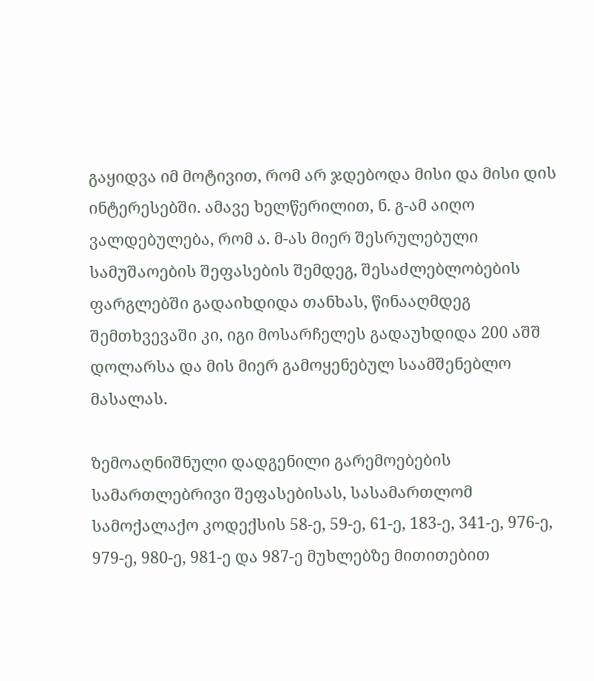გაყიდვა იმ მოტივით, რომ არ ჯდებოდა მისი და მისი დის ინტერესებში. ამავე ხელწერილით, ნ. გ-ამ აიღო ვალდებულება, რომ ა. მ-ას მიერ შესრულებული სამუშაოების შეფასების შემდეგ, შესაძლებლობების ფარგლებში გადაიხდიდა თანხას, წინააღმდეგ შემთხვევაში კი, იგი მოსარჩელეს გადაუხდიდა 200 აშშ დოლარსა და მის მიერ გამოყენებულ საამშენებლო მასალას.

ზემოაღნიშნული დადგენილი გარემოებების სამართლებრივი შეფასებისას, სასამართლომ სამოქალაქო კოდექსის 58-ე, 59-ე, 61-ე, 183-ე, 341-ე, 976-ე, 979-ე, 980-ე, 981-ე და 987-ე მუხლებზე მითითებით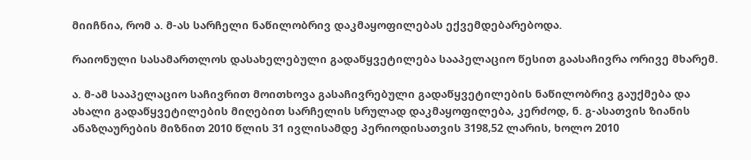მიიჩნია, რომ ა. მ-ას სარჩელი ნაწილობრივ დაკმაყოფილებას ექვემდებარებოდა.

რაიონული სასამართლოს დასახელებული გადაწყვეტილება სააპელაციო წესით გაასაჩივრა ორივე მხარემ.

ა. მ-ამ სააპელაციო საჩივრით მოითხოვა გასაჩივრებული გადაწყვეტილების ნაწილობრივ გაუქმება და ახალი გადაწყვეტილების მიღებით სარჩელის სრულად დაკმაყოფილება, კერძოდ, ნ. გ-ასათვის ზიანის ანაზღაურების მიზნით 2010 წლის 31 ივლისამდე პერიოდისათვის 3198,52 ლარის, ხოლო 2010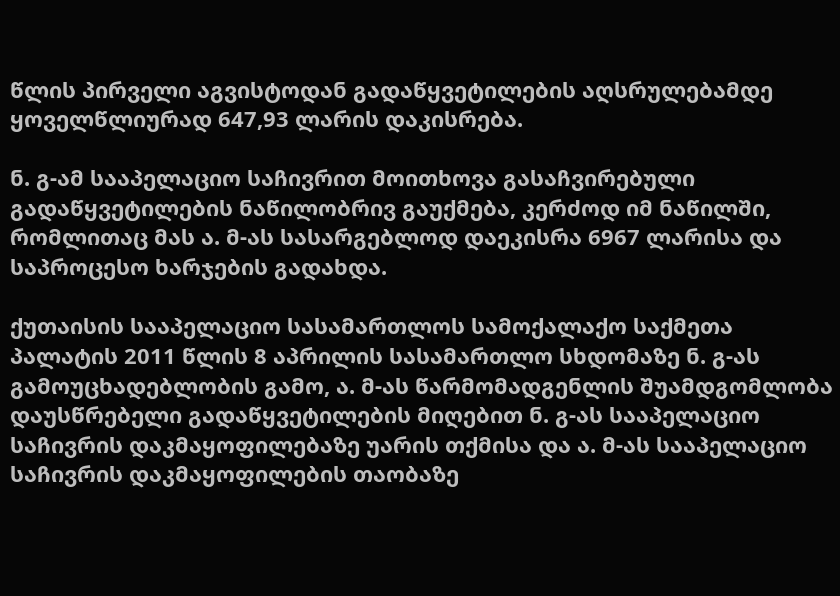წლის პირველი აგვისტოდან გადაწყვეტილების აღსრულებამდე ყოველწლიურად 647,93 ლარის დაკისრება.

ნ. გ-ამ სააპელაციო საჩივრით მოითხოვა გასაჩვირებული გადაწყვეტილების ნაწილობრივ გაუქმება, კერძოდ იმ ნაწილში, რომლითაც მას ა. მ-ას სასარგებლოდ დაეკისრა 6967 ლარისა და საპროცესო ხარჯების გადახდა.

ქუთაისის სააპელაციო სასამართლოს სამოქალაქო საქმეთა პალატის 2011 წლის 8 აპრილის სასამართლო სხდომაზე ნ. გ-ას გამოუცხადებლობის გამო, ა. მ-ას წარმომადგენლის შუამდგომლობა დაუსწრებელი გადაწყვეტილების მიღებით ნ. გ-ას სააპელაციო საჩივრის დაკმაყოფილებაზე უარის თქმისა და ა. მ-ას სააპელაციო საჩივრის დაკმაყოფილების თაობაზე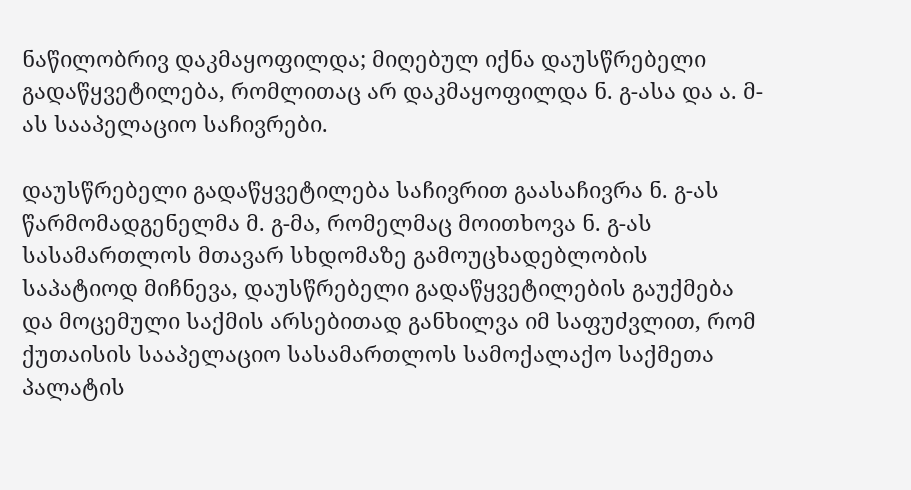ნაწილობრივ დაკმაყოფილდა; მიღებულ იქნა დაუსწრებელი გადაწყვეტილება, რომლითაც არ დაკმაყოფილდა ნ. გ-ასა და ა. მ-ას სააპელაციო საჩივრები.

დაუსწრებელი გადაწყვეტილება საჩივრით გაასაჩივრა ნ. გ-ას წარმომადგენელმა მ. გ-მა, რომელმაც მოითხოვა ნ. გ-ას სასამართლოს მთავარ სხდომაზე გამოუცხადებლობის საპატიოდ მიჩნევა, დაუსწრებელი გადაწყვეტილების გაუქმება და მოცემული საქმის არსებითად განხილვა იმ საფუძვლით, რომ ქუთაისის სააპელაციო სასამართლოს სამოქალაქო საქმეთა პალატის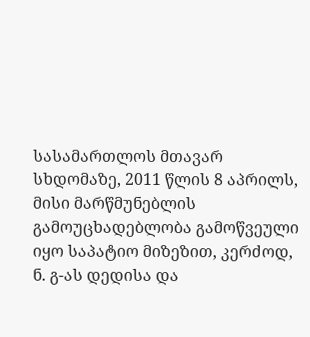სასამართლოს მთავარ სხდომაზე, 2011 წლის 8 აპრილს, მისი მარწმუნებლის გამოუცხადებლობა გამოწვეული იყო საპატიო მიზეზით, კერძოდ, ნ. გ-ას დედისა და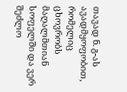თავად ნ. გ-ას ავადმყოფობით, რომელიც ცხოვრობს მაღალმთიან სოფელში და ვერ შეძლო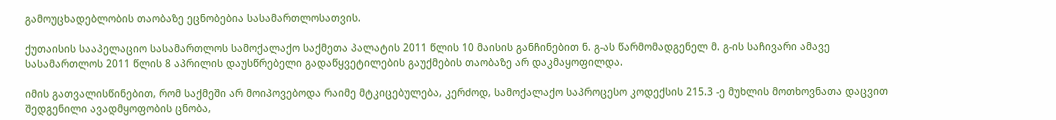გამოუცხადებლობის თაობაზე ეცნობებია სასამართლოსათვის.

ქუთაისის სააპელაციო სასამართლოს სამოქალაქო საქმეთა პალატის 2011 წლის 10 მაისის განჩინებით ნ. გ-ას წარმომადგენელ მ. გ-ის საჩივარი ამავე სასამართლოს 2011 წლის 8 აპრილის დაუსწრებელი გადაწყვეტილების გაუქმების თაობაზე არ დაკმაყოფილდა.

იმის გათვალისწინებით, რომ საქმეში არ მოიპოვებოდა რაიმე მტკიცებულება, კერძოდ, სამოქალაქო საპროცესო კოდექსის 215.3 -ე მუხლის მოთხოვნათა დაცვით შედგენილი ავადმყოფობის ცნობა,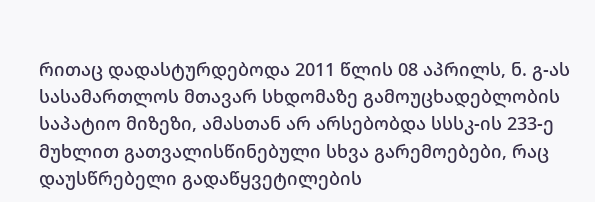რითაც დადასტურდებოდა 2011 წლის 08 აპრილს, ნ. გ-ას სასამართლოს მთავარ სხდომაზე გამოუცხადებლობის საპატიო მიზეზი, ამასთან არ არსებობდა სსსკ-ის 233-ე მუხლით გათვალისწინებული სხვა გარემოებები, რაც დაუსწრებელი გადაწყვეტილების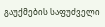გაუქმების საფუძველი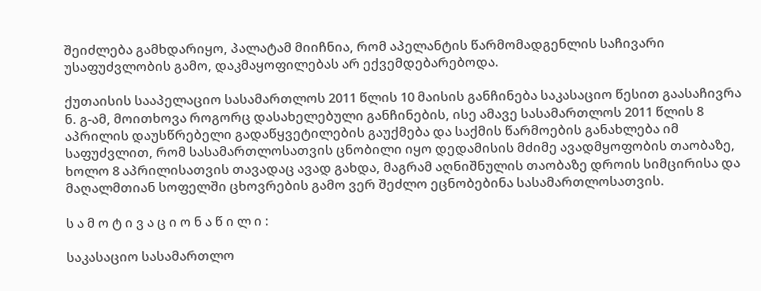შეიძლება გამხდარიყო, პალატამ მიიჩნია, რომ აპელანტის წარმომადგენლის საჩივარი უსაფუძვლობის გამო, დაკმაყოფილებას არ ექვემდებარებოდა.

ქუთაისის სააპელაციო სასამართლოს 2011 წლის 10 მაისის განჩინება საკასაციო წესით გაასაჩივრა ნ. გ-ამ, მოითხოვა როგორც დასახელებული განჩინების, ისე ამავე სასამართლოს 2011 წლის 8 აპრილის დაუსწრებელი გადაწყვეტილების გაუქმება და საქმის წარმოების განახლება იმ საფუძვლით, რომ სასამართლოსათვის ცნობილი იყო დედამისის მძიმე ავადმყოფობის თაობაზე, ხოლო 8 აპრილისათვის თავადაც ავად გახდა, მაგრამ აღნიშნულის თაობაზე დროის სიმცირისა და მაღალმთიან სოფელში ცხოვრების გამო ვერ შეძლო ეცნობებინა სასამართლოსათვის.

ს ა მ ო ტ ი ვ ა ც ი ო ნ ა წ ი ლ ი :

საკასაციო სასამართლო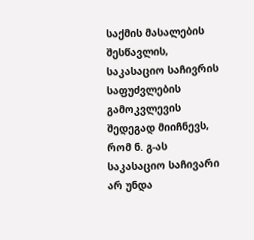საქმის მასალების შესწავლის, საკასაციო საჩივრის საფუძვლების გამოკვლევის შედეგად მიიჩნევს, რომ ნ. გ-ას საკასაციო საჩივარი არ უნდა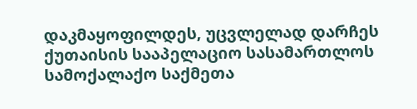დაკმაყოფილდეს, უცვლელად დარჩეს ქუთაისის სააპელაციო სასამართლოს სამოქალაქო საქმეთა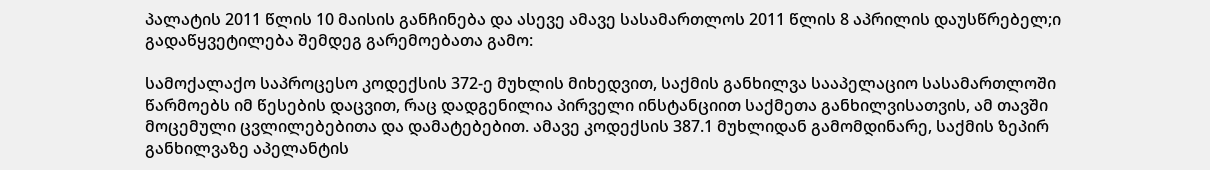პალატის 2011 წლის 10 მაისის განჩინება და ასევე ამავე სასამართლოს 2011 წლის 8 აპრილის დაუსწრებელ;ი გადაწყვეტილება შემდეგ გარემოებათა გამო:

სამოქალაქო საპროცესო კოდექსის 372-ე მუხლის მიხედვით, საქმის განხილვა სააპელაციო სასამართლოში წარმოებს იმ წესების დაცვით, რაც დადგენილია პირველი ინსტანციით საქმეთა განხილვისათვის, ამ თავში მოცემული ცვლილებებითა და დამატებებით. ამავე კოდექსის 387.1 მუხლიდან გამომდინარე, საქმის ზეპირ განხილვაზე აპელანტის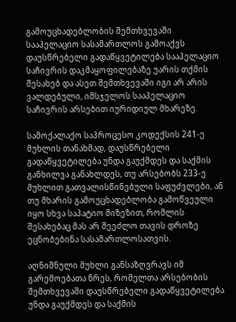გამოუცხადებლობის შემთხვევაში სააპელაციო სასამართლოს გამოაქვს დაუსწრებელი გადაწყვეტილება სააპელაციო საჩივრის დაკმაყოფილებაზე უარის თქმის შესახებ და ასეთ შემთხვევაში იგი არ არის ვალდებული, იმსჯელოს სააპელაციო საჩივრის არსებით იურიდიულ მხარეზე.

სამოქალაქო საპროცესო კოდექსის 241-ე მუხლის თანახმად, დაუსწრებელი გადაწყვეტილება უნდა გაუქმდეს და საქმის განხილვა განახლდეს, თუ არსებობს 233-ე მუხლით გათვალისწინებული საფუძვლები, ან თუ მხარის გამოუცხადებლობა გამოწვეული იყო სხვა საპატიო მიზეზით, რომლის შესახებაც მას არ შეეძლო თავის დროზე ეცნობებინა სასამართლოსათვის.

აღნიშნული მუხლი განსაზღვრავს იმ გარემოებათა წრეს, რომელთა არსებობის შემთხვევაში დაუსწრებელი გადაწყვეტილება უნდა გაუქმდეს და საქმის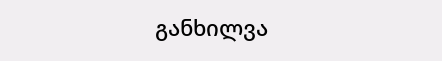განხილვა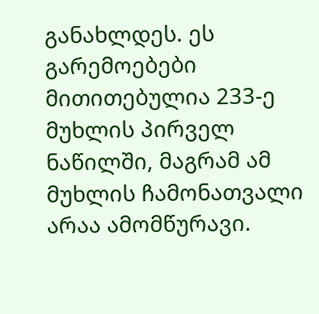განახლდეს. ეს გარემოებები მითითებულია 233-ე მუხლის პირველ ნაწილში, მაგრამ ამ მუხლის ჩამონათვალი არაა ამომწურავი.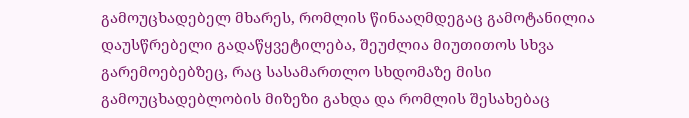გამოუცხადებელ მხარეს, რომლის წინააღმდეგაც გამოტანილია დაუსწრებელი გადაწყვეტილება, შეუძლია მიუთითოს სხვა გარემოებებზეც, რაც სასამართლო სხდომაზე მისი გამოუცხადებლობის მიზეზი გახდა და რომლის შესახებაც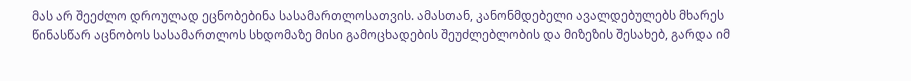მას არ შეეძლო დროულად ეცნობებინა სასამართლოსათვის. ამასთან, კანონმდებელი ავალდებულებს მხარეს წინასწარ აცნობოს სასამართლოს სხდომაზე მისი გამოცხადების შეუძლებლობის და მიზეზის შესახებ, გარდა იმ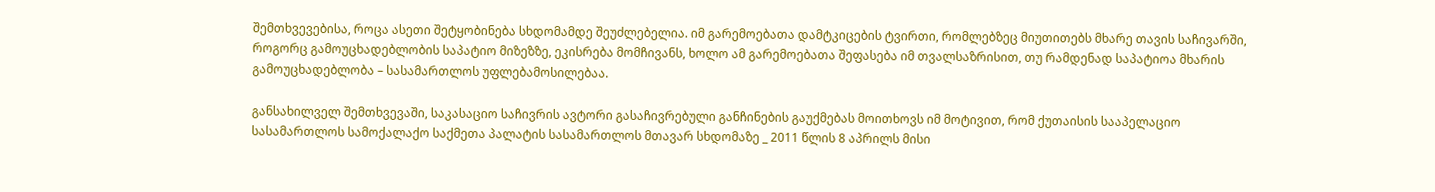შემთხვევებისა, როცა ასეთი შეტყობინება სხდომამდე შეუძლებელია. იმ გარემოებათა დამტკიცების ტვირთი, რომლებზეც მიუთითებს მხარე თავის საჩივარში, როგორც გამოუცხადებლობის საპატიო მიზეზზე, ეკისრება მომჩივანს, ხოლო ამ გარემოებათა შეფასება იმ თვალსაზრისით, თუ რამდენად საპატიოა მხარის გამოუცხადებლობა – სასამართლოს უფლებამოსილებაა.

განსახილველ შემთხვევაში, საკასაციო საჩივრის ავტორი გასაჩივრებული განჩინების გაუქმებას მოითხოვს იმ მოტივით, რომ ქუთაისის სააპელაციო სასამართლოს სამოქალაქო საქმეთა პალატის სასამართლოს მთავარ სხდომაზე _ 2011 წლის 8 აპრილს მისი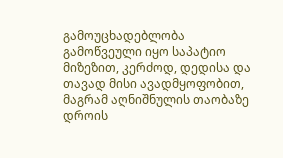გამოუცხადებლობა გამოწვეული იყო საპატიო მიზეზით, კერძოდ, დედისა და თავად მისი ავადმყოფობით, მაგრამ აღნიშნულის თაობაზე დროის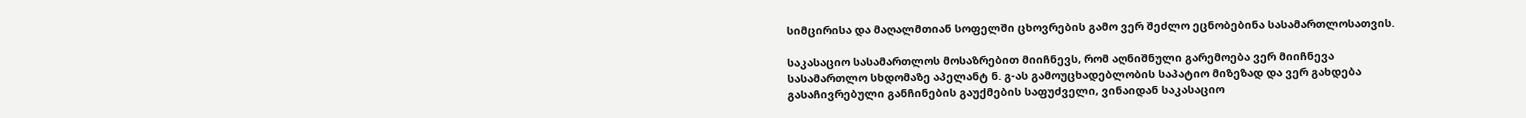სიმცირისა და მაღალმთიან სოფელში ცხოვრების გამო ვერ შეძლო ეცნობებინა სასამართლოსათვის.

საკასაციო სასამართლოს მოსაზრებით მიიჩნევს, რომ აღნიშნული გარემოება ვერ მიიჩნევა სასამართლო სხდომაზე აპელანტ ნ. გ-ას გამოუცხადებლობის საპატიო მიზეზად და ვერ გახდება გასაჩივრებული განჩინების გაუქმების საფუძველი, ვინაიდან საკასაციო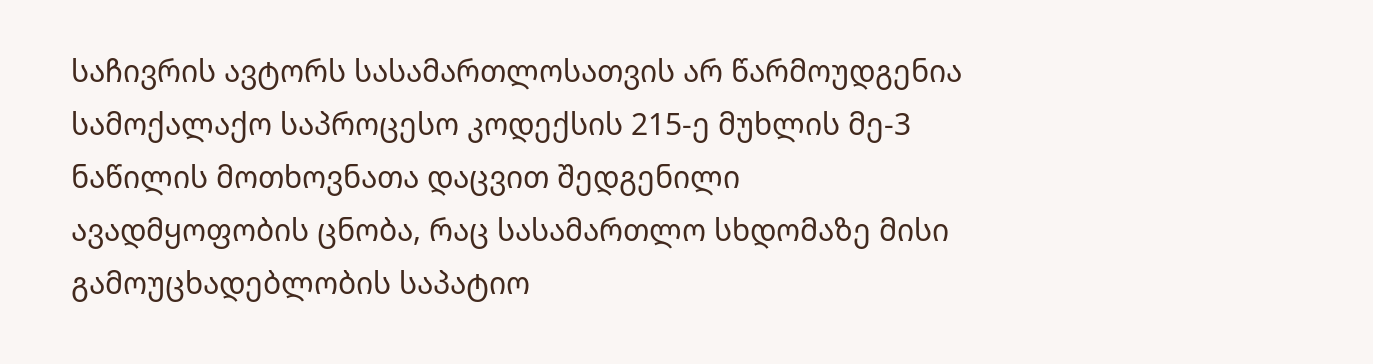საჩივრის ავტორს სასამართლოსათვის არ წარმოუდგენია სამოქალაქო საპროცესო კოდექსის 215-ე მუხლის მე-3 ნაწილის მოთხოვნათა დაცვით შედგენილი ავადმყოფობის ცნობა, რაც სასამართლო სხდომაზე მისი გამოუცხადებლობის საპატიო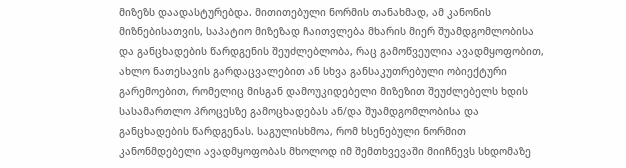მიზეზს დაადასტურებდა. მითითებული ნორმის თანახმად, ამ კანონის მიზნებისათვის, საპატიო მიზეზად ჩაითვლება მხარის მიერ შუამდგომლობისა და განცხადების წარდგენის შეუძლებლობა, რაც გამოწვეულია ავადმყოფობით, ახლო ნათესავის გარდაცვალებით ან სხვა განსაკუთრებული ობიექტური გარემოებით, რომელიც მისგან დამოუკიდებელი მიზეზით შეუძლებელს ხდის სასამართლო პროცესზე გამოცხადებას ან/და შუამდგომლობისა და განცხადების წარდგენას. საგულისხმოა, რომ ხსენებული ნორმით კანონმდებელი ავადმყოფობას მხოლოდ იმ შემთხვევაში მიიჩნევს სხდომაზე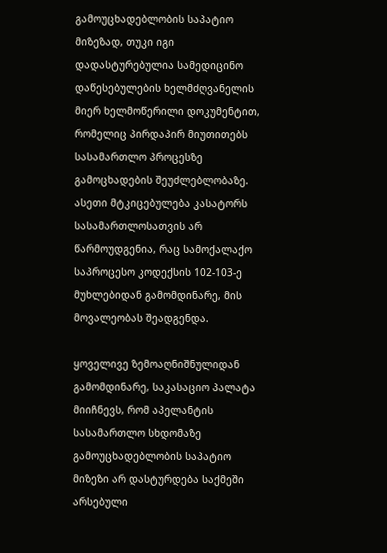გამოუცხადებლობის საპატიო მიზეზად, თუკი იგი დადასტურებულია სამედიცინო დაწესებულების ხელმძღვანელის მიერ ხელმოწერილი დოკუმენტით, რომელიც პირდაპირ მიუთითებს სასამართლო პროცესზე გამოცხადების შეუძლებლობაზე. ასეთი მტკიცებულება კასატორს სასამართლოსათვის არ წარმოუდგენია, რაც სამოქალაქო საპროცესო კოდექსის 102-103-ე მუხლებიდან გამომდინარე, მის მოვალეობას შეადგენდა.

ყოველივე ზემოაღნიშნულიდან გამომდინარე, საკასაციო პალატა მიიჩნევს, რომ აპელანტის სასამართლო სხდომაზე გამოუცხადებლობის საპატიო მიზეზი არ დასტურდება საქმეში არსებული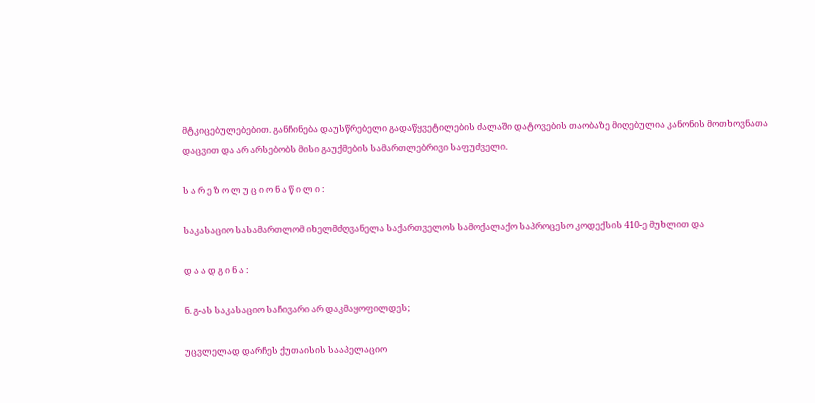მტკიცებულებებით. განჩინება დაუსწრებელი გადაწყვეტილების ძალაში დატოვების თაობაზე მიღებულია კანონის მოთხოვნათა დაცვით და არ არსებობს მისი გაუქმების სამართლებრივი საფუძველი.

ს ა რ ე ზ ო ლ უ ც ი ო ნ ა წ ი ლ ი :

საკასაციო სასამართლომ იხელმძღვანელა საქართველოს სამოქალაქო საპროცესო კოდექსის 410-ე მუხლით და

დ ა ა დ გ ი ნ ა :

ნ. გ-ას საკასაციო საჩივარი არ დაკმაყოფილდეს;

უცვლელად დარჩეს ქუთაისის სააპელაციო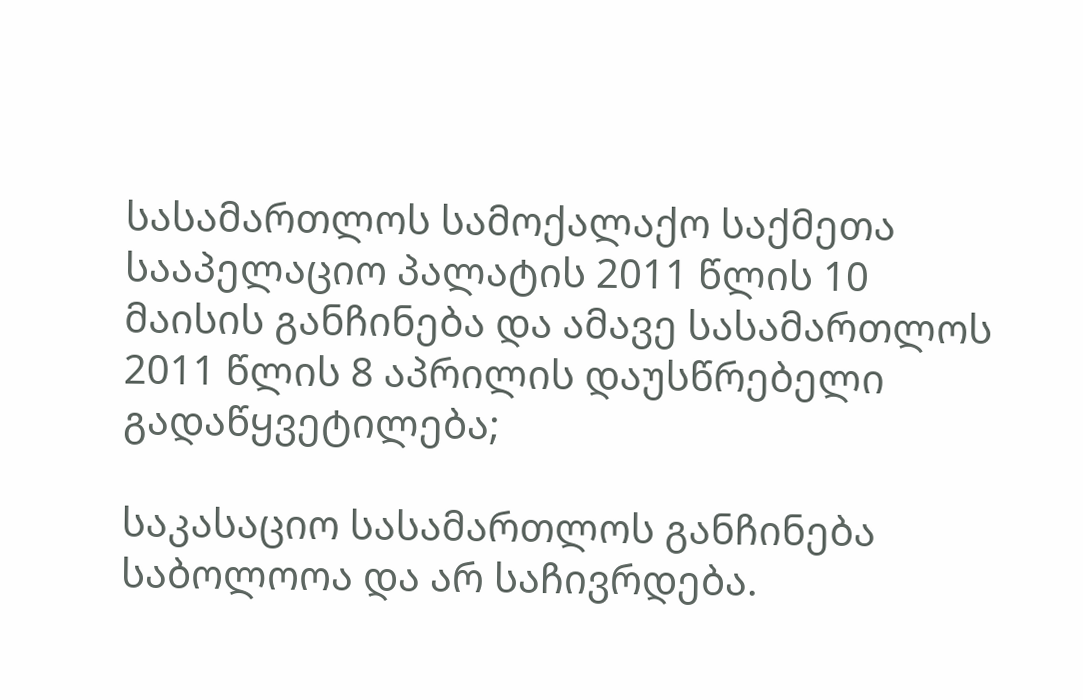სასამართლოს სამოქალაქო საქმეთა სააპელაციო პალატის 2011 წლის 10 მაისის განჩინება და ამავე სასამართლოს 2011 წლის 8 აპრილის დაუსწრებელი გადაწყვეტილება;

საკასაციო სასამართლოს განჩინება საბოლოოა და არ საჩივრდება.